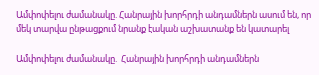Ամփոփելու ժամանակը. Հանրային խորհրդի անդամներն ասում են, որ մեկ տարվա ընթացքում նրանք էական աշխատանք են կատարել

Ամփոփելու ժամանակը.  Հանրային խորհրդի անդամներն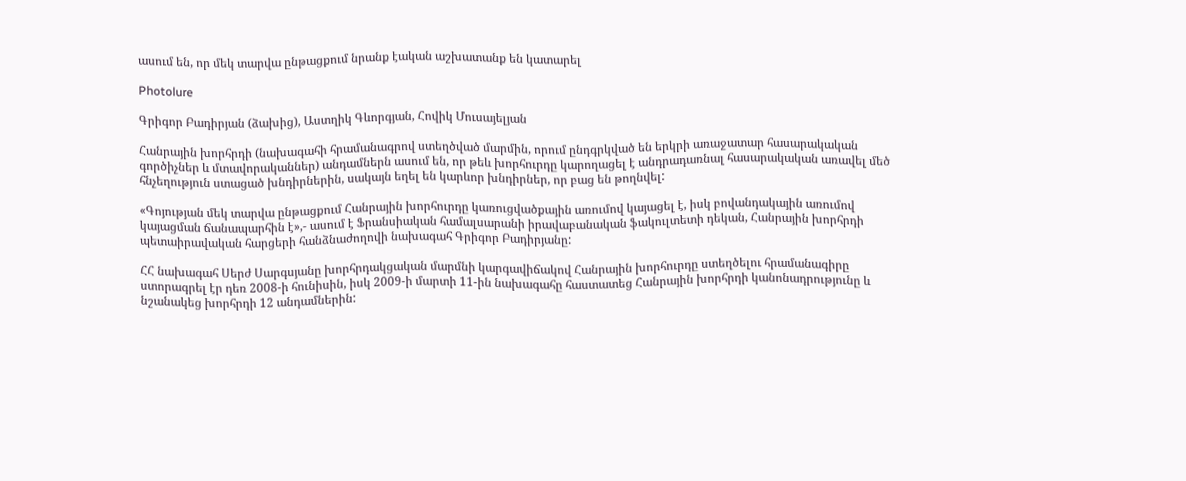ասում են, որ մեկ տարվա ընթացքում նրանք էական աշխատանք են կատարել

Photolure

Գրիգոր Բադիրյան (ձախից), Աստղիկ Գևորգյան, Հովիկ Մուսայելյան

Հանրային խորհրդի (նախագահի հրամանագրով ստեղծված մարմին, որում ընդգրկված են երկրի առաջատար հասարակական գործիչներ և մտավորականներ) անդամներն ասում են, որ թեև խորհուրդը կարողացել է անդրադառնալ հասարակական առավել մեծ հնչեղություն ստացած խնդիրներին, սակայն եղել են կարևոր խնդիրներ, որ բաց են թողնվել:

«Գոյության մեկ տարվա ընթացքում Հանրային խորհուրդը կառուցվածքային առումով կայացել է, իսկ բովանդակային առումով կայացման ճանապարհին է»,- ասում է Ֆրանսիական համալսարանի իրավաբանական ֆակուլտետի դեկան, Հանրային խորհրդի պետաիրավական հարցերի հանձնաժողովի նախագահ Գրիգոր Բադիրյանը:

ՀՀ նախագահ Սերժ Սարգսյանը խորհրդակցական մարմնի կարգավիճակով Հանրային խորհուրդը ստեղծելու հրամանագիրը ստորագրել էր դեռ 2008-ի հունիսին, իսկ 2009-ի մարտի 11-ին նախագահը հաստատեց Հանրային խորհրդի կանոնադրությունը և նշանակեց խորհրդի 12 անդամներին: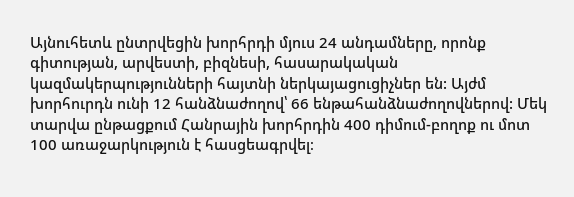Այնուհետև ընտրվեցին խորհրդի մյուս 24 անդամները, որոնք գիտության, արվեստի, բիզնեսի, հասարակական կազմակերպությունների հայտնի ներկայացուցիչներ են: Այժմ խորհուրդն ունի 12 հանձնաժողով՝ 66 ենթահանձնաժողովներով: Մեկ տարվա ընթացքում Հանրային խորհրդին 400 դիմում-բողոք ու մոտ 100 առաջարկություն է հասցեագրվել։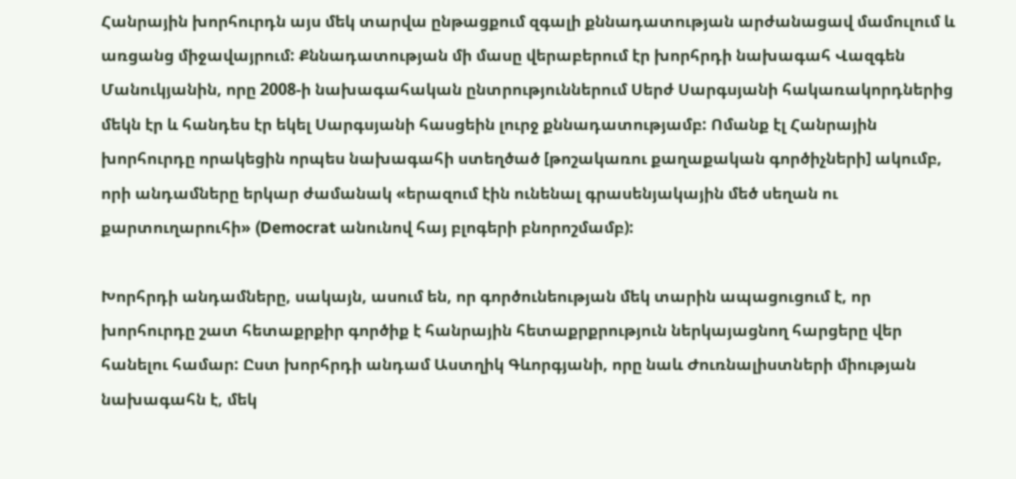Հանրային խորհուրդն այս մեկ տարվա ընթացքում զգալի քննադատության արժանացավ մամուլում և առցանց միջավայրում: Քննադատության մի մասը վերաբերում էր խորհրդի նախագահ Վազգեն Մանուկյանին, որը 2008-ի նախագահական ընտրություններում Սերժ Սարգսյանի հակառակորդներից մեկն էր և հանդես էր եկել Սարգսյանի հասցեին լուրջ քննադատությամբ: Ոմանք էլ Հանրային խորհուրդը որակեցին որպես նախագահի ստեղծած [թոշակառու քաղաքական գործիչների] ակումբ, որի անդամները երկար ժամանակ «երազում էին ունենալ գրասենյակային մեծ սեղան ու քարտուղարուհի» (Democrat անունով հայ բլոգերի բնորոշմամբ):

Խորհրդի անդամները, սակայն, ասում են, որ գործունեության մեկ տարին ապացուցում է, որ խորհուրդը շատ հետաքրքիր գործիք է հանրային հետաքրքրություն ներկայացնող հարցերը վեր հանելու համար: Ըստ խորհրդի անդամ Աստղիկ Գևորգյանի, որը նաև Ժուռնալիստների միության նախագահն է, մեկ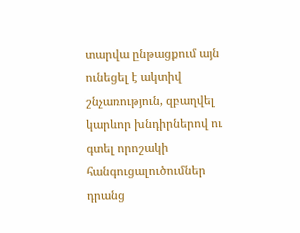տարվա ընթացքում այն ունեցել է ակտիվ շնչառություն, զբաղվել կարևոր խնդիրներով ու գտել որոշակի հանգուցալուծումներ դրանց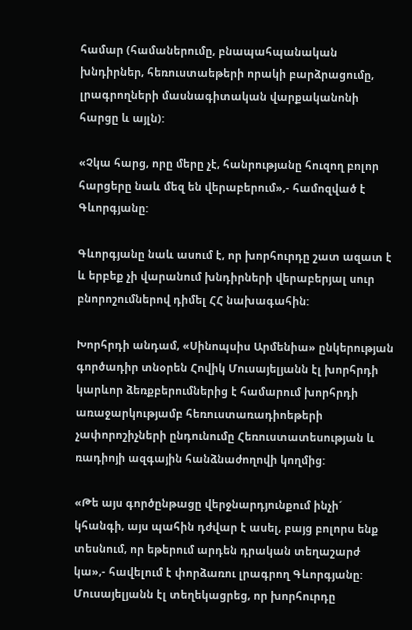համար (համաներումը, բնապահպանական խնդիրներ, հեռուստաեթերի որակի բարձրացումը, լրագրողների մասնագիտական վարքականոնի հարցը և այլն):

«Չկա հարց, որը մերը չէ, հանրությանը հուզող բոլոր հարցերը նաև մեզ են վերաբերում»,- համոզված է Գևորգյանը:

Գևորգյանը նաև ասում է, որ խորհուրդը շատ ազատ է և երբեք չի վարանում խնդիրների վերաբերյալ սուր բնորոշումներով դիմել ՀՀ նախագահին:

Խորհրդի անդամ, «Սինոպսիս Արմենիա» ընկերության գործադիր տնօրեն Հովիկ Մուսայելյանն էլ խորհրդի կարևոր ձեռքբերումներից է համարում խորհրդի առաջարկությամբ հեռուստառադիոեթերի չափորոշիչների ընդունումը Հեռուստատեսության և ռադիոյի ազգային հանձնաժողովի կողմից:

«Թե այս գործընթացը վերջնարդյունքում ինչի´ կհանգի, այս պահին դժվար է ասել, բայց բոլորս ենք տեսնում, որ եթերում արդեն դրական տեղաշարժ կա»,- հավելում է փորձառու լրագրող Գևորգյանը: Մուսայելյանն էլ տեղեկացրեց, որ խորհուրդը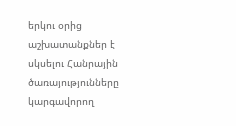երկու օրից աշխատանքներ է սկսելու Հանրային ծառայությունները կարգավորող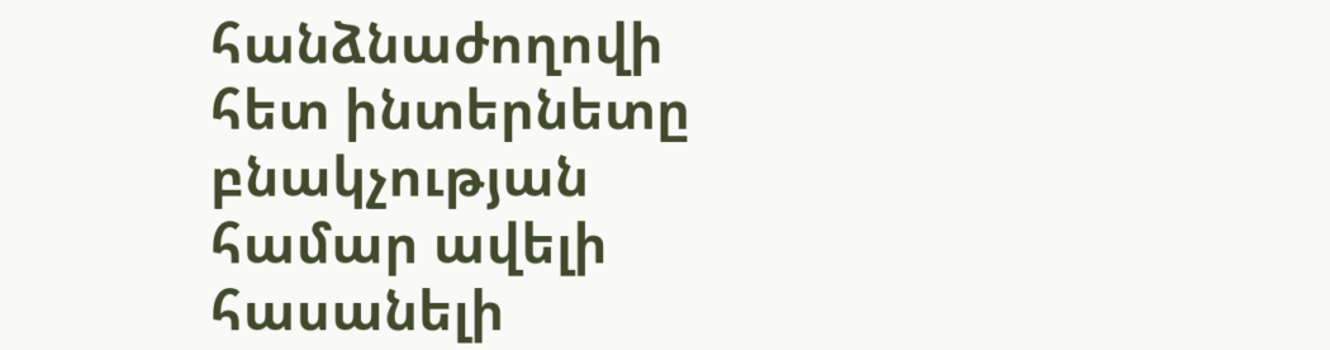հանձնաժողովի հետ ինտերնետը բնակչության համար ավելի հասանելի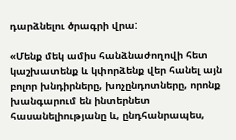դարձնելու ծրագրի վրա:

«Մենք մեկ ամիս հանձնաժողովի հետ կաշխատենք և կփորձենք վեր հանել այն բոլոր խնդիրները, խոչընդոտները, որոնք խանգարում են ինտերնետ հասանելիությանը և, ընդհանրապես,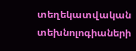տեղեկատվական տեխնոլոգիաների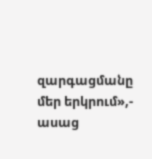զարգացմանը մեր երկրում»,- ասաց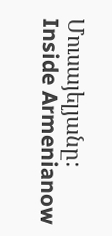Մուսայելյանը:
Inside Armenianow